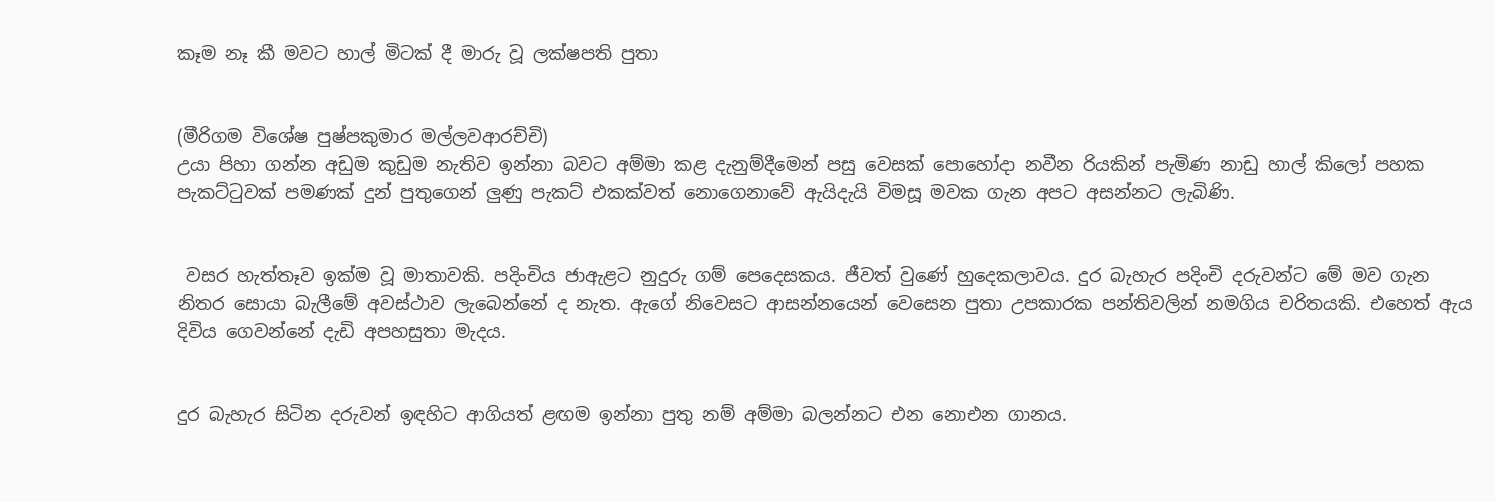කෑම නෑ කී මවට හාල් මිටක් දී මාරු වූ ලක්ෂපති පුතා


(මීරිගම විශේෂ පුෂ්පකුමාර මල්ලවආරච්චි)
උයා පිහා ගන්න අඩුම කුඩුම නැතිව ඉන්නා බවට අම්මා කළ දැනුම්දීමෙන් පසු වෙසක් පොහෝදා නවීන රියකින් පැමිණ නාඩු හාල් කිලෝ පහක පැකට්ටුවක් පමණක් දුන් පුතුගෙන් ලු‍ණු පැකට් එකක්වත් නොගෙනාවේ ඇයිදැයි විමසූ මවක ගැන අපට අසන්නට ලැබිණි.


 වසර හැත්තෑව ඉක්ම වූ මාතාවකි. පදිංචිය ජාඇළට නුදුරු ගම් පෙදෙසකය. ජීවත් වුණේ හුදෙකලාවය. දුර බැහැර පදිංචි දරුවන්ට මේ මව ගැන නිතර සොයා බැලීමේ අවස්ථාව ලැබෙන්නේ ද නැත. ඇගේ නිවෙසට ආසන්නයෙන් වෙසෙන පුතා උපකාරක පන්තිවලින් නමගිය චරිතයකි. එහෙත් ඇය දිවිය ගෙවන්නේ දැඩි අපහසුතා මැදය.


දුර බැහැර සිටින දරුවන් ඉඳහිට ආගියත් ළඟම ඉන්නා පුතු නම් අම්මා බලන්නට එන නොඑන ගානය.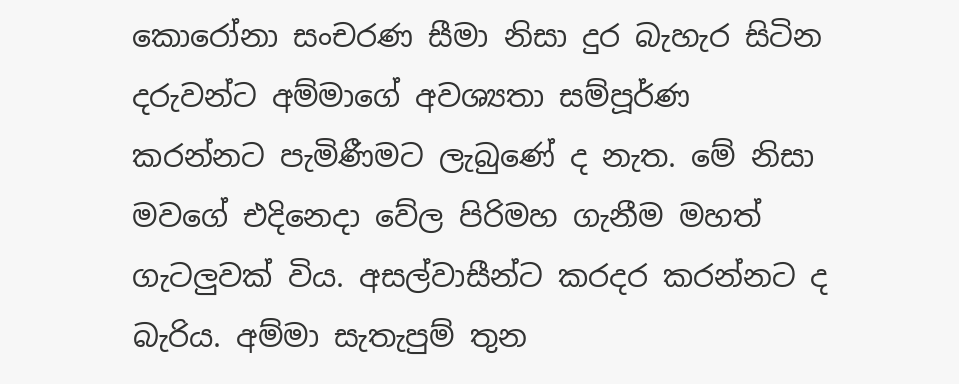කොරෝනා සංචරණ සීමා නිසා දුර බැහැර සිටින දරුවන්ට අම්මාගේ අවශ්‍යතා සම්පූර්ණ කරන්නට පැමිණීමට ලැබුණේ ද නැත. මේ නිසා මවගේ එදිනෙදා වේල පිරිමහ ගැනීම මහත් ගැටලුවක් විය. අසල්වාසීන්ට කරදර කරන්නට ද බැරිය. අම්මා සැතැපුම් තුන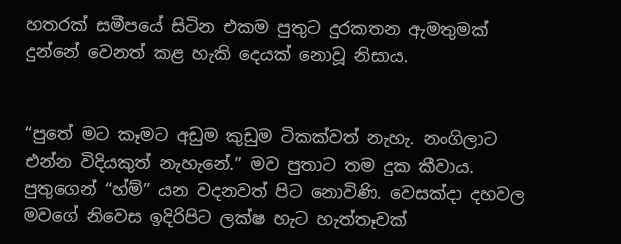හතරක් සමීපයේ සිටින එකම පුතුට දුරකතන ඇමතුමක් දුන්නේ වෙනත් කළ හැකි දෙයක් නොවූ නිසාය.


“පුතේ මට කෑමට අඩුම කුඩුම ටිකක්වත් නැහැ. නංගිලාට එන්න විදියකුත් නැහැනේ.” මව පුතාට තම දුක කීවාය. පුතුගෙන් “හ්ම්” යන වදනවත් පිට නොවිණි. වෙසක්දා දහවල මවගේ නිවෙස ඉදිරිපිට ලක්ෂ හැට හැත්තෑවක්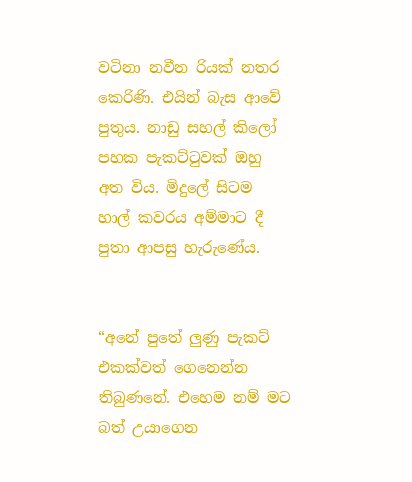වටිනා නවීන රියක් නතර කෙරිණි. එයින් බැස ආවේ පුතුය. නාඩු සහල් කිලෝ පහක පැකට්ටුවක් ඔහු අත විය. මිදුලේ සිටම හාල් කවරය අම්මාට දී පුතා ආපසු හැරුණේය.


“අනේ පුතේ ලු‍ණු පැකට් එකක්වත් ගෙනෙන්න තිබුණනේ. එහෙම නම් මට බත් උයාගෙන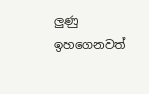ලු‍ණු ඉහගෙනවත්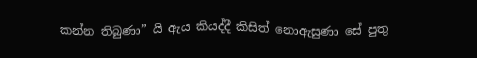කන්න තිබුණා” යි ඇය කියද්දී කිසිත් නොඇසුණා සේ පුතු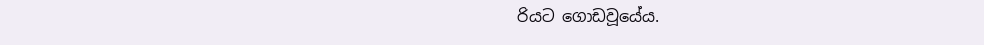රියට ගොඩවූයේය.